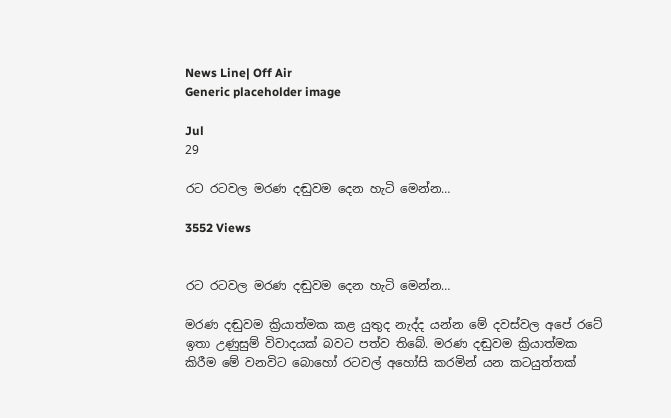News Line| Off Air
Generic placeholder image

Jul
29

රට රටවල මරණ දඬුවම දෙන හැටි මෙන්න…

3552 Views


රට රටවල මරණ දඬුවම දෙන හැටි මෙන්න…

මරණ දඬුවම ක්‍රියාත්මක කළ යුතුද නැද්ද යන්න මේ දවස්වල අපේ රටේ ඉතා උණුසුම් විවාදයක් බවට පත්ව තිබේ. මරණ දඬුවම ක්‍රියාත්මක කිරීම මේ වනවිට බොහෝ රටවල් අහෝසි කරමින් යන කටයුත්තක්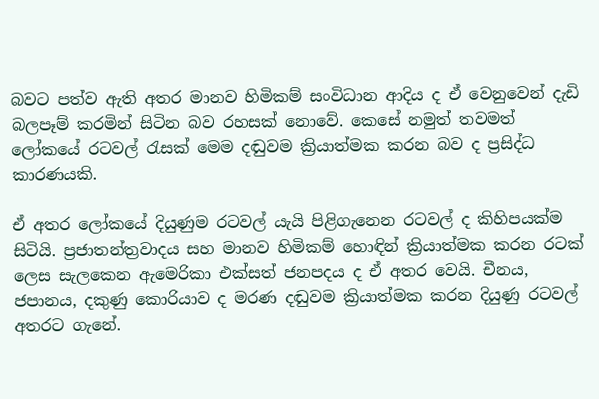බවට පත්ව ඇති අතර මානව හිමිකම් සංවිධාන ආදිය ද ඒ වෙනුවෙන් දැඩි බලපෑම් කරමින් සිටින බව රහසක් නොවේ. කෙසේ නමුත් තවමත් ලෝකයේ රටවල් රැසක් මෙම දඬුවම ක්‍රියාත්මක කරන බව ද ප්‍රසිද්ධ කාරණයකි.

ඒ අතර ලෝකයේ දියුණුම රටවල් යැයි පිළිගැනෙන රටවල් ද කිහිපයක්ම සිටියි. ප්‍රජාතන්ත්‍රවාදය සහ මානව හිමිකම් හොඳින් ක්‍රියාත්මක කරන රටක් ලෙස සැලකෙන ඇමෙරිකා එක්සත් ජනපදය ද ඒ අතර වෙයි. චීනය, ජපානය, දකුණු කොරියාව ද මරණ දඬුවම ක්‍රියාත්මක කරන දියුණු රටවල් අතරට ගැනේ.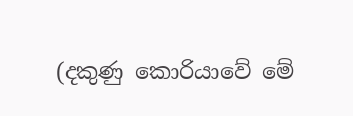(දකුණු කොරියාවේ මේ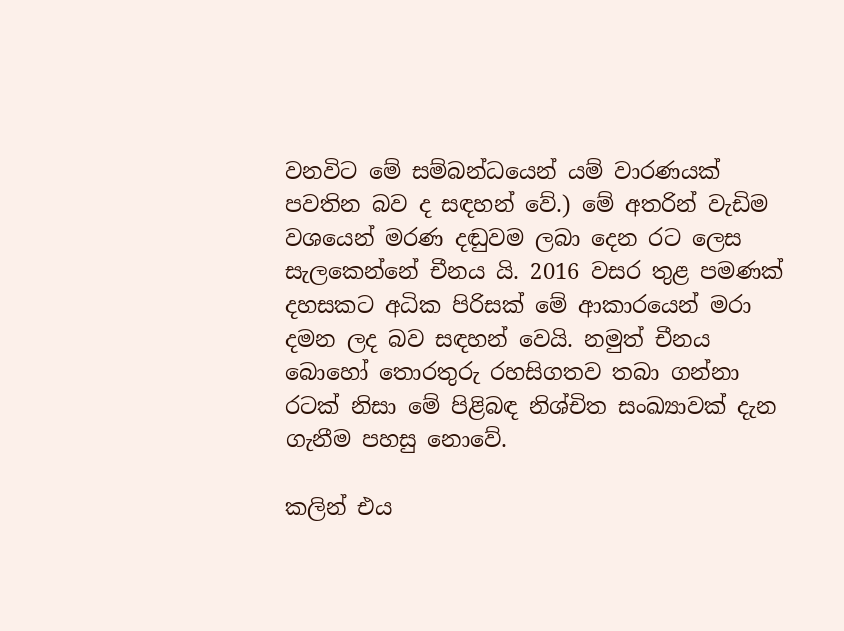වනවිට මේ සම්බන්ධයෙන් යම් වාරණයක් පවතින බව ද සඳහන් වේ.) මේ අතරින් වැඩිම වශයෙන් මරණ දඬුවම ලබා දෙන රට ලෙස සැලකෙන්නේ චීනය යි. 2016 වසර තුළ පමණක් දහසකට අධික පිරිසක් මේ ආකාරයෙන් මරා දමන ලද බව සඳහන් වෙයි. නමුත් චීනය බොහෝ තොරතුරු රහසිගතව තබා ගන්නා රටක් නිසා මේ පිළිබඳ නිශ්චිත සංඛ්‍යාවක් දැන ගැනීම පහසු නොවේ.

කලින් එය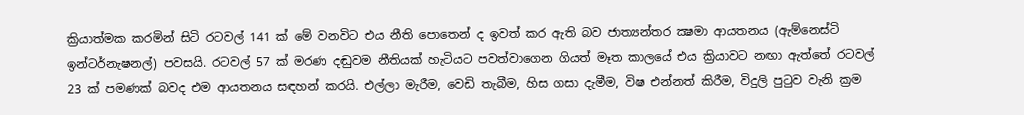ක්‍රියාත්මක කරමින් සිටි රටවල් 141 ක් මේ වනවිට එය නීති පොතෙන් ද ඉවත් කර ඇති බව ජාත්‍යන්තර ක්‍ෂමා ආයතනය (ඇම්නෙස්ටි ඉන්ටර්නැෂනල්) පවසයි. රටවල් 57 ක් මරණ දඬුවම නීතියක් හැටියට පවත්වාගෙන ගියත් මෑත කාලයේ එය ක්‍රියාවට නඟා ඇත්තේ රටවල් 23 ක් පමණක් බවද එම ආයතනය සඳහන් කරයි. එල්ලා මැරීම, වෙඩි තැබීම, හිස ගසා දැමීම, විෂ එන්නත් කිරීම, විදුලි පුටුව වැනි ක්‍රම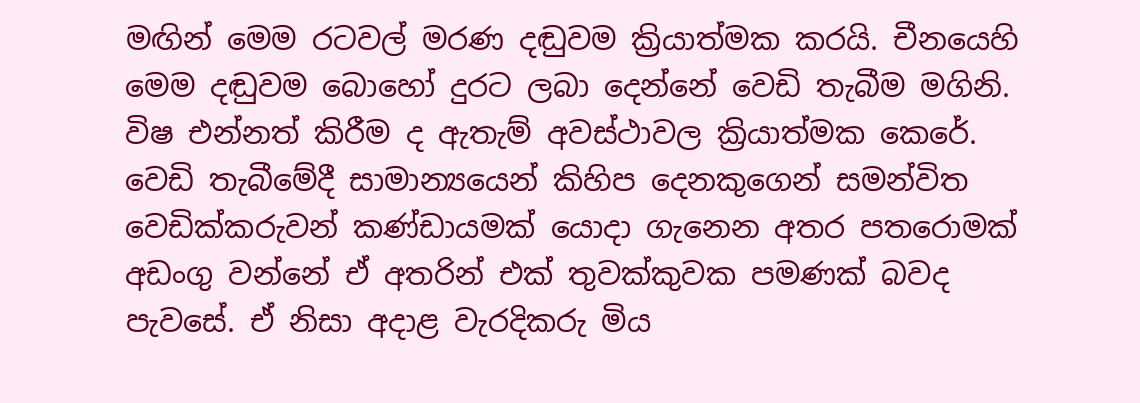මඟින් මෙම රටවල් මරණ දඬුවම ක්‍රියාත්මක කරයි. චීනයෙහි මෙම දඬුවම බොහෝ දුරට ලබා දෙන්නේ වෙඩි තැබීම මගිනි. විෂ එන්නත් කිරීම ද ඇතැම් අවස්ථාවල ක්‍රියාත්මක කෙරේ. වෙඩි තැබීමේදී සාමාන්‍යයෙන් කිහිප දෙනකුගෙන් සමන්විත වෙඩික්කරුවන් කණ්ඩායමක් යොදා ගැනෙන අතර පතරොමක් අඩංගු වන්නේ ඒ අතරින් එක් තුවක්කුවක පමණක් බවද පැවසේ. ඒ නිසා අදාළ වැරදිකරු මිය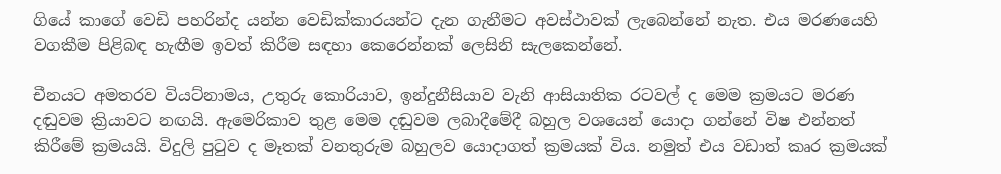ගියේ කාගේ වෙඩි පහරින්ද යන්න වෙඩික්කාරයන්ට දැන ගැනීමට අවස්ථාවක් ලැබෙන්නේ නැත. එය මරණයෙහි වගකීම පිළිබඳ හැඟීම ඉවත් කිරීම සඳහා කෙරෙන්නක් ලෙසිනි සැලකෙන්නේ.

චීනයට අමතරව වියට්නාමය, උතුරු කොරියාව, ඉන්දුනීසියාව වැනි ආසියාතික රටවල් ද මෙම ක්‍රමයට මරණ දඬුවම ක්‍රියාවට නඟයි. ඇමෙරිකාව තුළ මෙම දඬුවම ලබාදීමේදී බහුල වශයෙන් යොදා ගන්නේ විෂ එන්නත් කිරීමේ ක්‍රමයයි. විදුලි පුටුව ද මෑතක් වනතුරුම බහුලව යොදාගත් ක්‍රමයක් විය. නමුත් එය වඩාත් කෘර ක්‍රමයක්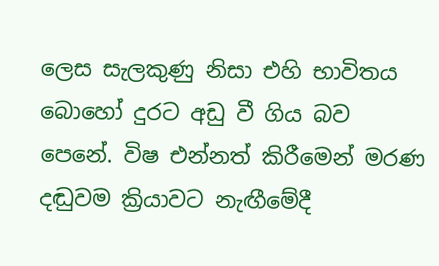ලෙස සැලකුණු නිසා එහි භාවිතය බොහෝ දුරට අඩු වී ගිය බව පෙනේ. විෂ එන්නත් කිරීමෙන් මරණ දඬුවම ක්‍රියාවට නැඟීමේදී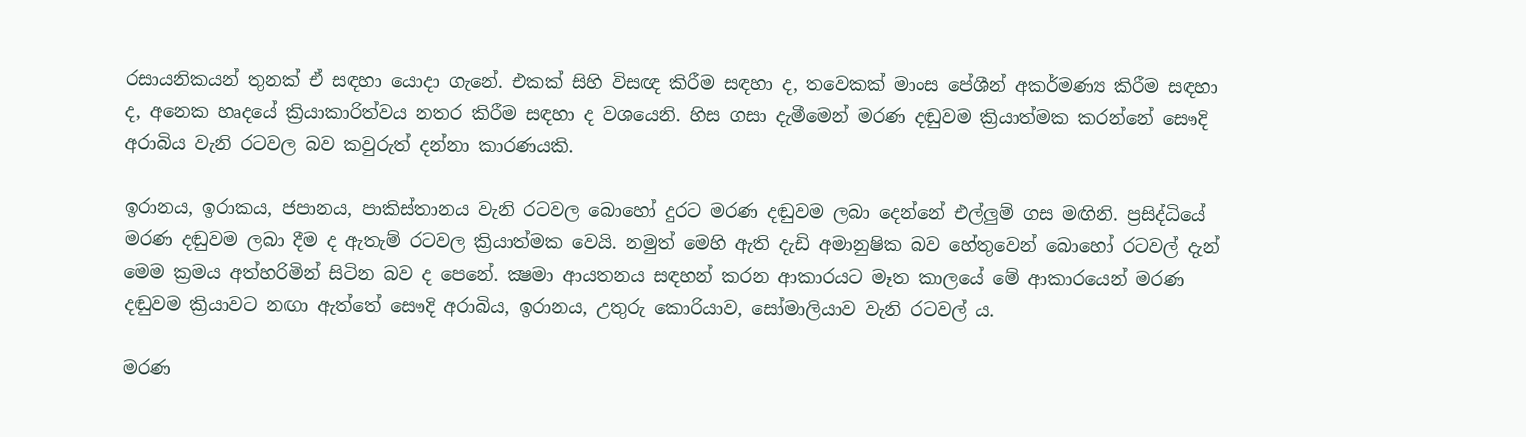රසායනිකයන් තුනක් ඒ සඳහා යොදා ගැනේ. එකක් සිහි විසඥ කිරීම සඳහා ද, තවෙකක් මාංස පේශීන් අකර්මණ්‍ය කිරීම සඳහා ද, අනෙක හෘදයේ ක්‍රියාකාරිත්වය නතර කිරීම සඳහා ද වශයෙනි. හිස ගසා දැමීමෙන් මරණ දඬුවම ක්‍රියාත්මක කරන්නේ සෞදි අරාබිය වැනි රටවල බව කවුරුත් දන්නා කාරණයකි.

ඉරානය, ඉරාකය, ජපානය, පාකිස්තානය වැනි රටවල බොහෝ දුරට මරණ දඬුවම ලබා දෙන්නේ එල්ලුම් ගස මඟිනි. ප්‍රසිද්ධියේ මරණ දඬුවම ලබා දීම ද ඇතැම් රටවල ක්‍රියාත්මක වෙයි. නමුත් මෙහි ඇති දැඩි අමානුෂික බව හේතුවෙන් බොහෝ රටවල් දැන් මෙම ක්‍රමය අත්හරිමින් සිටින බව ද පෙනේ. ක්‍ෂමා ආයතනය සඳහන් කරන ආකාරයට මෑත කාලයේ මේ ආකාරයෙන් මරණ දඬුවම ක්‍රියාවට නඟා ඇත්තේ සෞදි අරාබිය, ඉරානය, උතුරු කොරියාව, සෝමාලියාව වැනි රටවල් ය.

මරණ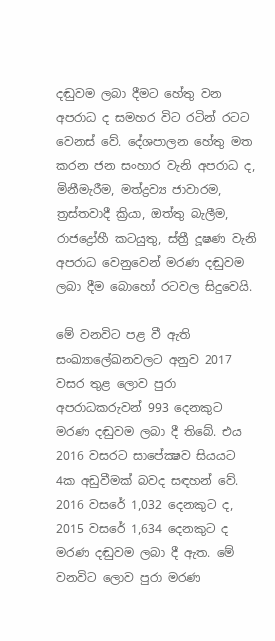දඬුවම ලබා දීමට හේතු වන අපරාධ ද සමහර විට රටින් රටට වෙනස් වේ. දේශපාලන හේතු මත කරන ජන සංහාර වැනි අපරාධ ද, මිනීමැරීම, මත්ද්‍රව්‍ය ජාවාරම, ත්‍රස්තවාදී ක්‍රියා, ඔත්තු බැලීම, රාජද්‍රෝහී කටයුතු, ස්ත්‍රී දූෂණ වැනි අපරාධ වෙනුවෙන් මරණ දඬුවම ලබා දීම බොහෝ රටවල සිදුවෙයි.

මේ වනවිට පළ වී ඇති සංඛ්‍යාලේඛනවලට අනුව 2017 වසර තුළ ලොව පුරා අපරාධකරුවන් 993 දෙනකුට මරණ දඬුවම ලබා දී තිබේ. එය 2016 වසරට සාපේක්‍ෂව සියයට 4ක අඩුවීමක් බවද සඳහන් වේ. 2016 වසරේ 1,032 දෙනකුට ද, 2015 වසරේ 1,634 දෙනකුට ද මරණ දඬුවම ලබා දී ඇත. මේ වනවිට ලොව පුරා මරණ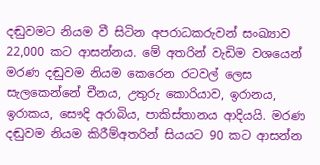දඬුවමට නියම වී සිටින අපරාධකරුවන් සංඛ්‍යාව 22,000 කට ආසන්නය. මේ අතරින් වැඩිම වශයෙන් මරණ දඬුවම නියම කෙරෙන රටවල් ලෙස සැලකෙන්නේ චීනය, උතුරු කොරියාව, ඉරානය, ඉරාකය, සෞදි අරාබිය, පාකිස්තානය ආදියයි. මරණ දඬුවම නියම කිරීම්අතරින් සියයට 90 කට ආසන්න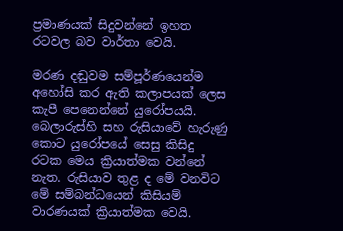ප්‍රමාණයක් සිදුවන්නේ ඉහත රටවල බව වාර්තා වෙයි.

මරණ දඬුවම සම්පූර්ණයෙන්ම අහෝසි කර ඇති කලාපයක් ලෙස කැපී පෙනෙන්නේ යුරෝපයයි. බෙලාරුස්හි සහ රුසියාවේ හැරුණු කොට යුරෝපයේ සෙසු කිසිදු රටක මෙය ක්‍රියාත්මක වන්නේ නැත. රුසියාව තුළ ද මේ වනවිට මේ සම්බන්ධයෙන් කිසියම් වාරණයක් ක්‍රියාත්මක වෙයි.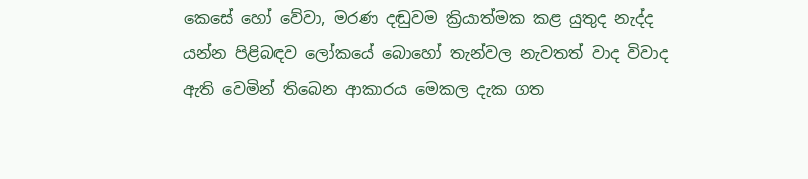කෙසේ හෝ වේවා, මරණ දඬුවම ක්‍රියාත්මක කළ යුතුද නැද්ද යන්න පිළිබඳව ලෝකයේ බොහෝ තැන්වල නැවතත් වාද විවාද ඇති වෙමින් තිබෙන ආකාරය මෙකල දැක ගත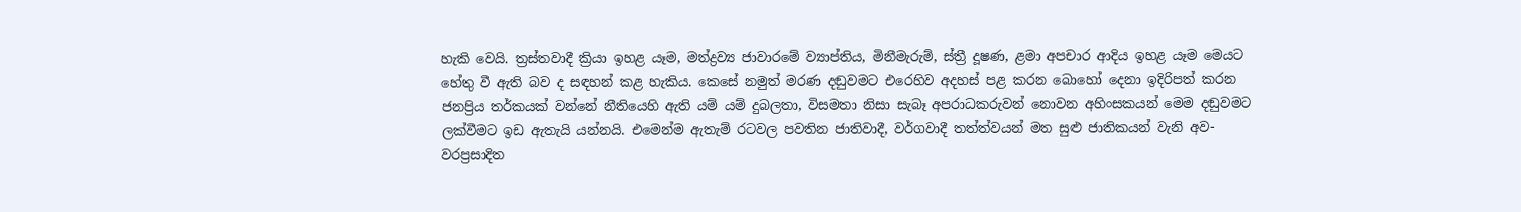හැකි වෙයි. ත්‍රස්තවාදී ක්‍රියා ඉහළ යෑම, මත්ද්‍රව්‍ය ජාවාරමේ ව්‍යාප්තිය, මිනීමැරුම්, ස්ත්‍රී දූෂණ, ළමා අපචාර ආදිය ඉහළ යෑම මෙයට හේතු වී ඇති බව ද සඳහන් කළ හැකිය. කෙසේ නමුත් මරණ දඬුවමට එරෙහිව අදහස් පළ කරන බොහෝ දෙනා ඉදිරිපත් කරන ජනප්‍රිය තර්කයක් වන්නේ නීතියෙහි ඇති යම් යම් දුබලතා, විසමතා නිසා සැබෑ අපරාධකරුවන් නොවන අහිංසකයන් මෙම දඬුවමට ලක්වීමට ඉඩ ඇතැයි යන්නයි. එමෙන්ම ඇතැම් රටවල පවතින ජාතිවාදී, වර්ගවාදී තත්ත්වයන් මත සුළු ජාතිකයන් වැනි අව- වරප්‍රසාදිත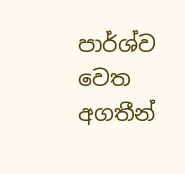පාර්ශ්ව වෙත අගතීන්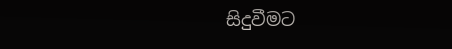සිදුවීමට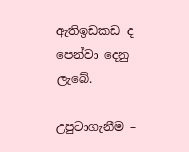ඇතිඉඩකඩ ද පෙන්වා දෙනු ලැබේ.

උපුටාගැනීම –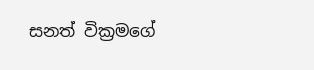සනත් වික්‍රමගේ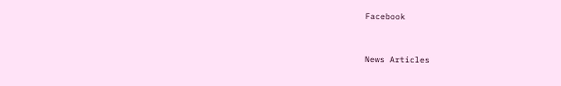Facebook


News Articles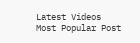Latest Videos
Most Popular Post